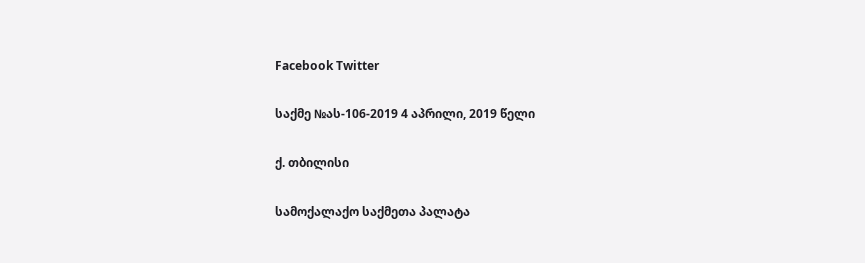Facebook Twitter

საქმე №ას-106-2019 4 აპრილი, 2019 წელი

ქ. თბილისი

სამოქალაქო საქმეთა პალატა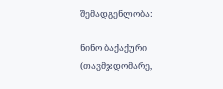შემადგენლობა:

ნინო ბაქაქური (თავმჯდომარე,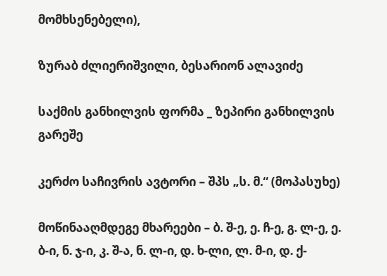მომხსენებელი),

ზურაბ ძლიერიშვილი, ბესარიონ ალავიძე

საქმის განხილვის ფორმა _ ზეპირი განხილვის გარეშე

კერძო საჩივრის ავტორი – შპს „ს. მ.“ (მოპასუხე)

მოწინააღმდეგე მხარეები – ბ. შ-ე, ე. ჩ-ე, გ. ლ-ე, ე. ბ-ი, ნ. ჯ-ი, კ. შ-ა, ნ. ლ-ი, დ. ხ-ლი, ლ. მ-ი, დ. ქ-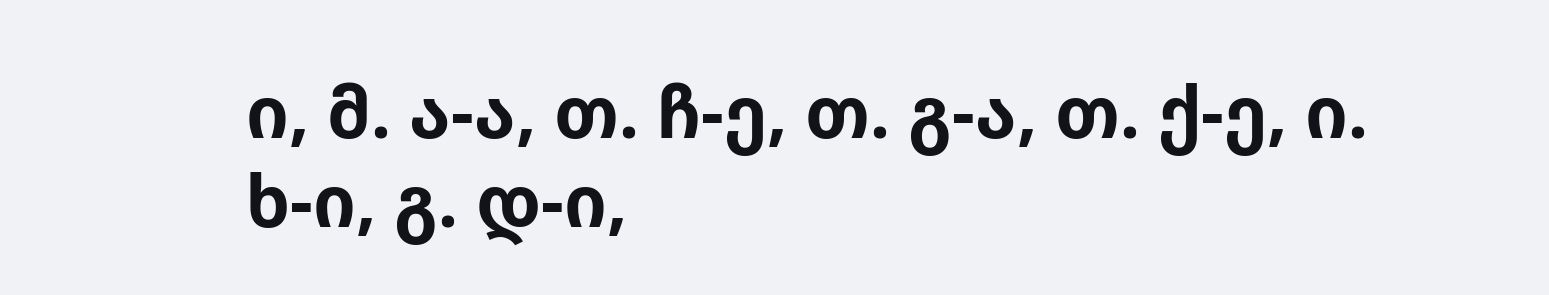ი, მ. ა-ა, თ. ჩ-ე, თ. გ-ა, თ. ქ-ე, ი. ხ-ი, გ. დ-ი,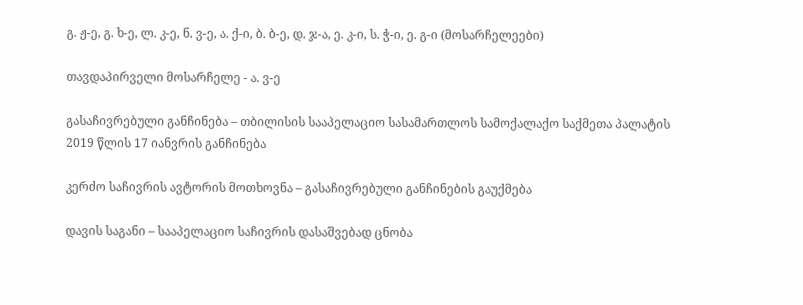გ. ჟ-ე, გ. ხ-ე, ლ. კ-ე, ნ. ვ-ე, ა. ქ-ი, ბ. ბ-ე, დ. ჯ-ა, ე. კ-ი, ს. ჭ-ი, ე. გ-ი (მოსარჩელეები)

თავდაპირველი მოსარჩელე - ა. ვ-ე

გასაჩივრებული განჩინება – თბილისის სააპელაციო სასამართლოს სამოქალაქო საქმეთა პალატის 2019 წლის 17 იანვრის განჩინება

კერძო საჩივრის ავტორის მოთხოვნა – გასაჩივრებული განჩინების გაუქმება

დავის საგანი – სააპელაციო საჩივრის დასაშვებად ცნობა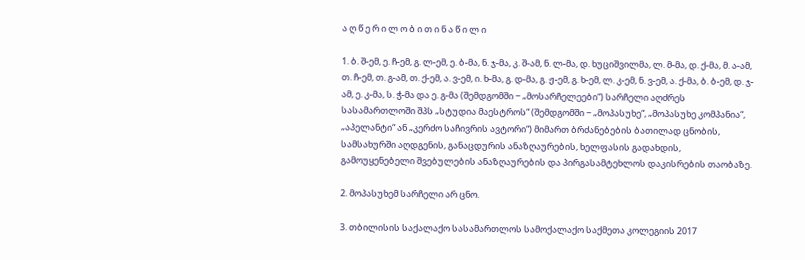ა ღ წ ე რ ი ლ ო ბ ი თ ი ნ ა წ ი ლ ი

1. ბ. შ-ემ, ე. ჩ-ემ, გ. ლ-ემ, ე. ბ-მა, ნ. ჯ-მა, კ. შ-ამ, ნ. ლ-მა, დ. ხუციშვილმა, ლ. მ-მა, დ. ქ-მა, მ. ა-ამ, თ. ჩ-ემ, თ. გ-ამ, თ. ქ-ემ, ა. ვ-ემ, ი. ხ-მა, გ. დ-მა, გ. ჟ-ემ, გ. ხ-ემ, ლ. კ-ემ, ნ. ვ-ემ, ა. ქ-მა, ბ. ბ-ემ, დ. ჯ-ამ, ე. კ-მა, ს. ჭ-მა და ე. გ-მა (შემდგომში − „მოსარჩელეები“) სარჩელი აღძრეს სასამართლოში შპს „სტუდია მაესტროს“ (შემდგომში − „მოპასუხე“, „მოპასუხე კომპანია“, „აპელანტი“ ან „კერძო საჩივრის ავტორი“) მიმართ ბრძანებების ბათილად ცნობის, სამსახურში აღდგენის, განაცდურის ანაზღაურების, ხელფასის გადახდის, გამოუყენებელი შვებულების ანაზღაურების და პირგასამტეხლოს დაკისრების თაობაზე.

2. მოპასუხემ სარჩელი არ ცნო.

3. თბილისის საქალაქო სასამართლოს სამოქალაქო საქმეთა კოლეგიის 2017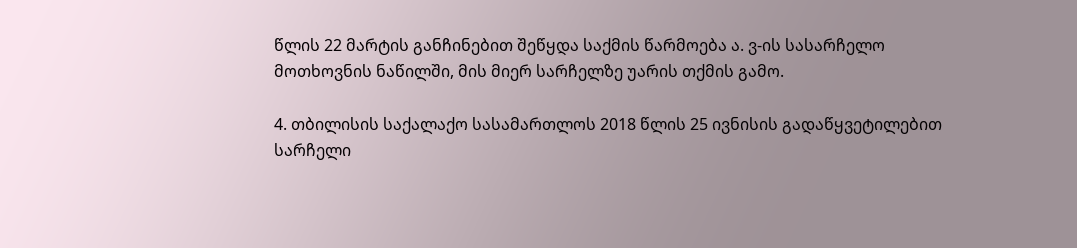წლის 22 მარტის განჩინებით შეწყდა საქმის წარმოება ა. ვ-ის სასარჩელო მოთხოვნის ნაწილში, მის მიერ სარჩელზე უარის თქმის გამო.

4. თბილისის საქალაქო სასამართლოს 2018 წლის 25 ივნისის გადაწყვეტილებით სარჩელი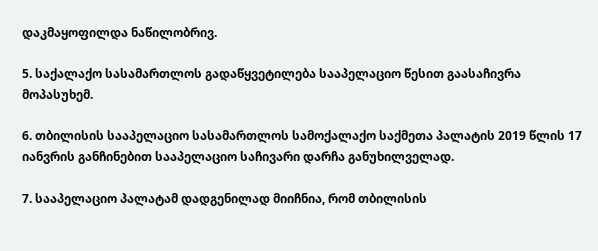დაკმაყოფილდა ნაწილობრივ.

5. საქალაქო სასამართლოს გადაწყვეტილება სააპელაციო წესით გაასაჩივრა მოპასუხემ.

6. თბილისის სააპელაციო სასამართლოს სამოქალაქო საქმეთა პალატის 2019 წლის 17 იანვრის განჩინებით სააპელაციო საჩივარი დარჩა განუხილველად.

7. სააპელაციო პალატამ დადგენილად მიიჩნია, რომ თბილისის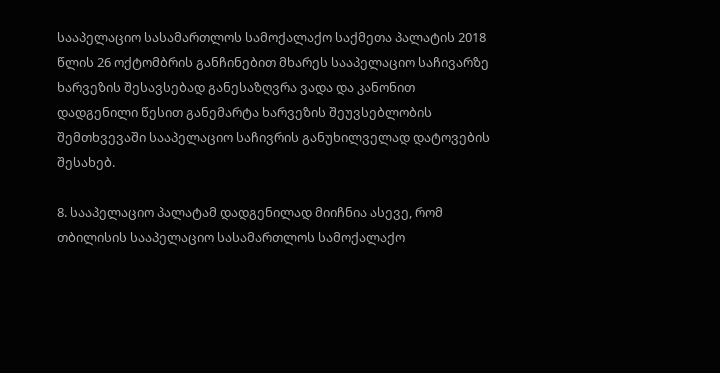სააპელაციო სასამართლოს სამოქალაქო საქმეთა პალატის 2018 წლის 26 ოქტომბრის განჩინებით მხარეს სააპელაციო საჩივარზე ხარვეზის შესავსებად განესაზღვრა ვადა და კანონით დადგენილი წესით განემარტა ხარვეზის შეუვსებლობის შემთხვევაში სააპელაციო საჩივრის განუხილველად დატოვების შესახებ.

8. სააპელაციო პალატამ დადგენილად მიიჩნია ასევე, რომ თბილისის სააპელაციო სასამართლოს სამოქალაქო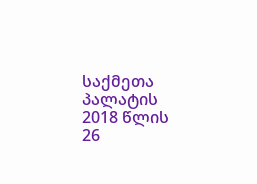საქმეთა პალატის 2018 წლის 26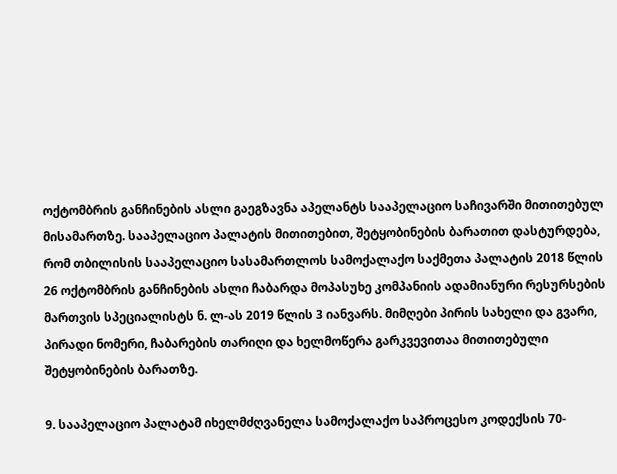ოქტომბრის განჩინების ასლი გაეგზავნა აპელანტს სააპელაციო საჩივარში მითითებულ მისამართზე. სააპელაციო პალატის მითითებით, შეტყობინების ბარათით დასტურდება, რომ თბილისის სააპელაციო სასამართლოს სამოქალაქო საქმეთა პალატის 2018 წლის 26 ოქტომბრის განჩინების ასლი ჩაბარდა მოპასუხე კომპანიის ადამიანური რესურსების მართვის სპეციალისტს ნ. ლ-ას 2019 წლის 3 იანვარს. მიმღები პირის სახელი და გვარი, პირადი ნომერი, ჩაბარების თარიღი და ხელმოწერა გარკვევითაა მითითებული შეტყობინების ბარათზე.

9. სააპელაციო პალატამ იხელმძღვანელა სამოქალაქო საპროცესო კოდექსის 70-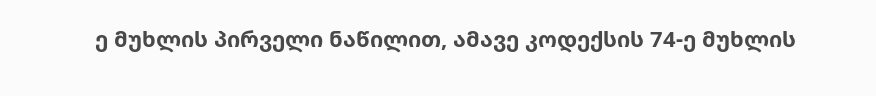ე მუხლის პირველი ნაწილით, ამავე კოდექსის 74-ე მუხლის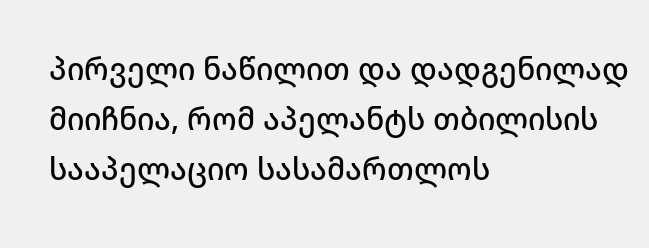პირველი ნაწილით და დადგენილად მიიჩნია, რომ აპელანტს თბილისის სააპელაციო სასამართლოს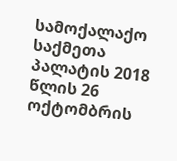სამოქალაქო საქმეთა პალატის 2018 წლის 26 ოქტომბრის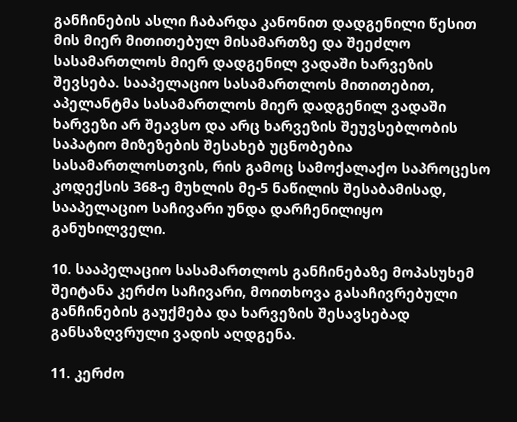განჩინების ასლი ჩაბარდა კანონით დადგენილი წესით მის მიერ მითითებულ მისამართზე და შეეძლო სასამართლოს მიერ დადგენილ ვადაში ხარვეზის შევსება. სააპელაციო სასამართლოს მითითებით, აპელანტმა სასამართლოს მიერ დადგენილ ვადაში ხარვეზი არ შეავსო და არც ხარვეზის შეუვსებლობის საპატიო მიზეზების შესახებ უცნობებია სასამართლოსთვის, რის გამოც სამოქალაქო საპროცესო კოდექსის 368-ე მუხლის მე-5 ნაწილის შესაბამისად, სააპელაციო საჩივარი უნდა დარჩენილიყო განუხილველი.

10. სააპელაციო სასამართლოს განჩინებაზე მოპასუხემ შეიტანა კერძო საჩივარი, მოითხოვა გასაჩივრებული განჩინების გაუქმება და ხარვეზის შესავსებად განსაზღვრული ვადის აღდგენა.

11. კერძო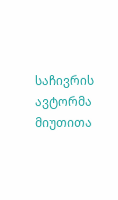საჩივრის ავტორმა მიუთითა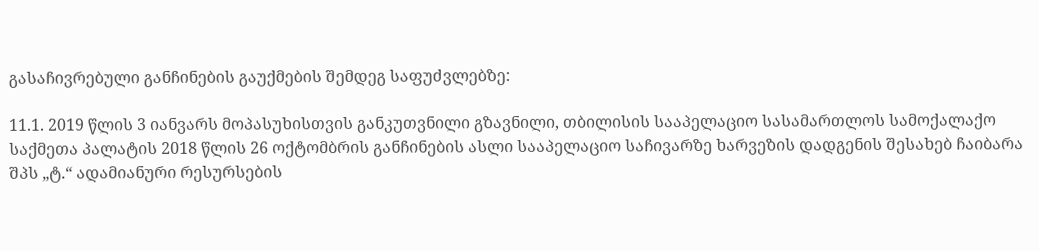გასაჩივრებული განჩინების გაუქმების შემდეგ საფუძვლებზე:

11.1. 2019 წლის 3 იანვარს მოპასუხისთვის განკუთვნილი გზავნილი, თბილისის სააპელაციო სასამართლოს სამოქალაქო საქმეთა პალატის 2018 წლის 26 ოქტომბრის განჩინების ასლი სააპელაციო საჩივარზე ხარვეზის დადგენის შესახებ ჩაიბარა შპს „ტ.“ ადამიანური რესურსების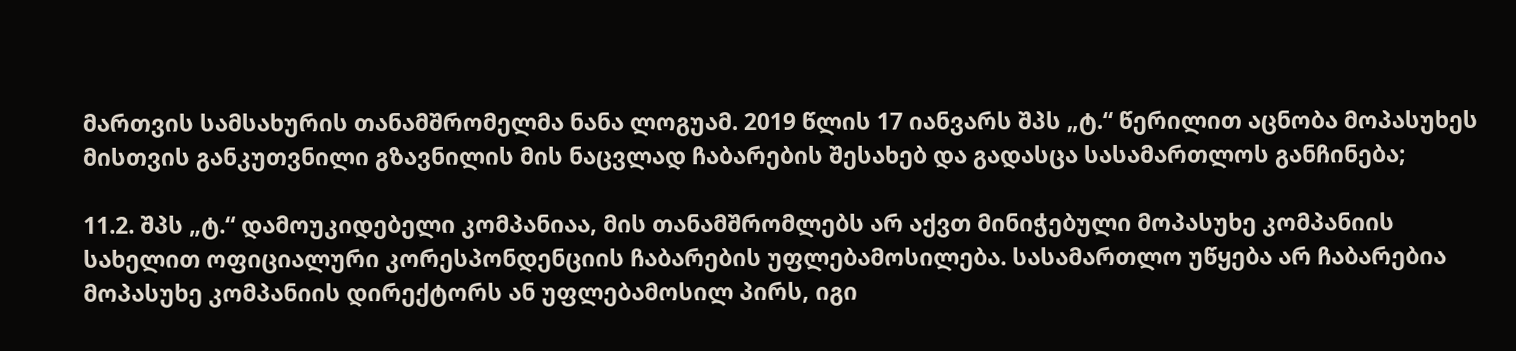მართვის სამსახურის თანამშრომელმა ნანა ლოგუამ. 2019 წლის 17 იანვარს შპს „ტ.“ წერილით აცნობა მოპასუხეს მისთვის განკუთვნილი გზავნილის მის ნაცვლად ჩაბარების შესახებ და გადასცა სასამართლოს განჩინება;

11.2. შპს „ტ.“ დამოუკიდებელი კომპანიაა, მის თანამშრომლებს არ აქვთ მინიჭებული მოპასუხე კომპანიის სახელით ოფიციალური კორესპონდენციის ჩაბარების უფლებამოსილება. სასამართლო უწყება არ ჩაბარებია მოპასუხე კომპანიის დირექტორს ან უფლებამოსილ პირს, იგი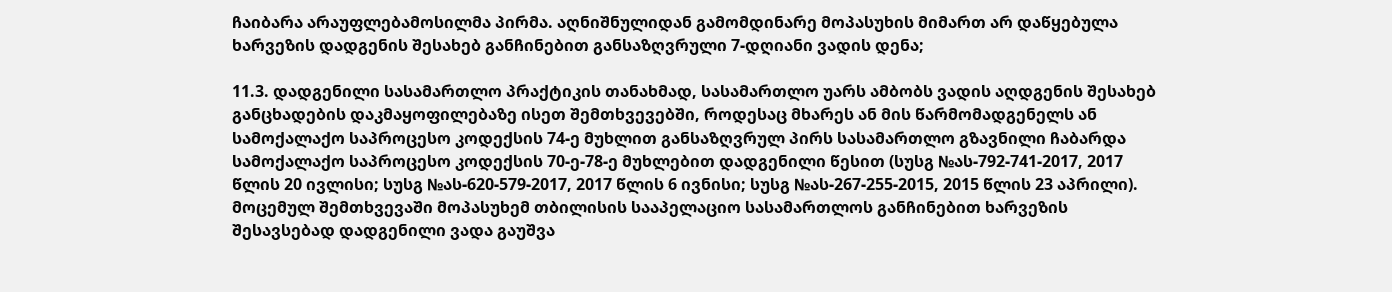ჩაიბარა არაუფლებამოსილმა პირმა. აღნიშნულიდან გამომდინარე მოპასუხის მიმართ არ დაწყებულა ხარვეზის დადგენის შესახებ განჩინებით განსაზღვრული 7-დღიანი ვადის დენა;

11.3. დადგენილი სასამართლო პრაქტიკის თანახმად, სასამართლო უარს ამბობს ვადის აღდგენის შესახებ განცხადების დაკმაყოფილებაზე ისეთ შემთხვევებში, როდესაც მხარეს ან მის წარმომადგენელს ან სამოქალაქო საპროცესო კოდექსის 74-ე მუხლით განსაზღვრულ პირს სასამართლო გზავნილი ჩაბარდა სამოქალაქო საპროცესო კოდექსის 70-ე-78-ე მუხლებით დადგენილი წესით (სუსგ №ას-792-741-2017, 2017 წლის 20 ივლისი; სუსგ №ას-620-579-2017, 2017 წლის 6 ივნისი; სუსგ №ას-267-255-2015, 2015 წლის 23 აპრილი). მოცემულ შემთხვევაში მოპასუხემ თბილისის სააპელაციო სასამართლოს განჩინებით ხარვეზის შესავსებად დადგენილი ვადა გაუშვა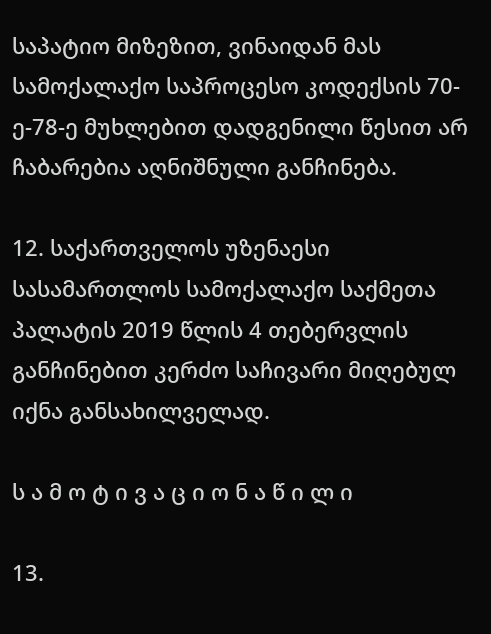საპატიო მიზეზით, ვინაიდან მას სამოქალაქო საპროცესო კოდექსის 70-ე-78-ე მუხლებით დადგენილი წესით არ ჩაბარებია აღნიშნული განჩინება.

12. საქართველოს უზენაესი სასამართლოს სამოქალაქო საქმეთა პალატის 2019 წლის 4 თებერვლის განჩინებით კერძო საჩივარი მიღებულ იქნა განსახილველად.

ს ა მ ო ტ ი ვ ა ც ი ო ნ ა წ ი ლ ი

13.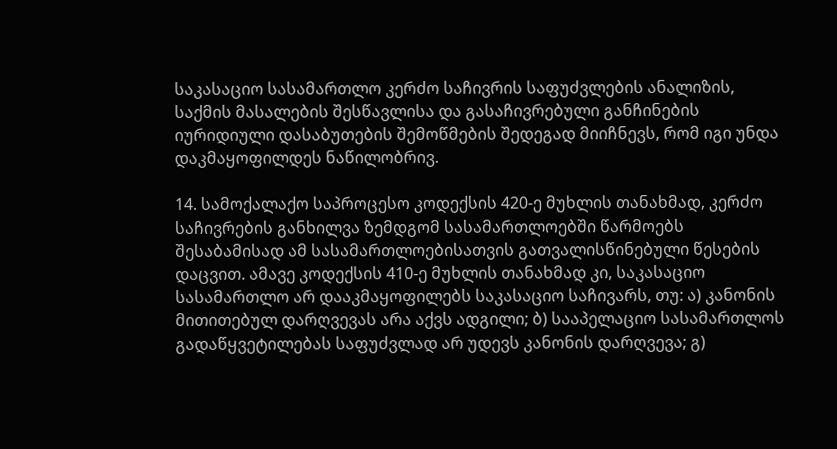საკასაციო სასამართლო კერძო საჩივრის საფუძვლების ანალიზის, საქმის მასალების შესწავლისა და გასაჩივრებული განჩინების იურიდიული დასაბუთების შემოწმების შედეგად მიიჩნევს, რომ იგი უნდა დაკმაყოფილდეს ნაწილობრივ.

14. სამოქალაქო საპროცესო კოდექსის 420-ე მუხლის თანახმად, კერძო საჩივრების განხილვა ზემდგომ სასამართლოებში წარმოებს შესაბამისად ამ სასამართლოებისათვის გათვალისწინებული წესების დაცვით. ამავე კოდექსის 410-ე მუხლის თანახმად კი, საკასაციო სასამართლო არ დააკმაყოფილებს საკასაციო საჩივარს, თუ: ა) კანონის მითითებულ დარღვევას არა აქვს ადგილი; ბ) სააპელაციო სასამართლოს გადაწყვეტილებას საფუძვლად არ უდევს კანონის დარღვევა; გ)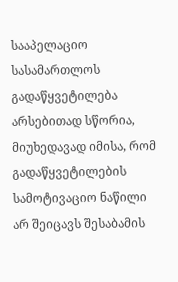სააპელაციო სასამართლოს გადაწყვეტილება არსებითად სწორია, მიუხედავად იმისა, რომ გადაწყვეტილების სამოტივაციო ნაწილი არ შეიცავს შესაბამის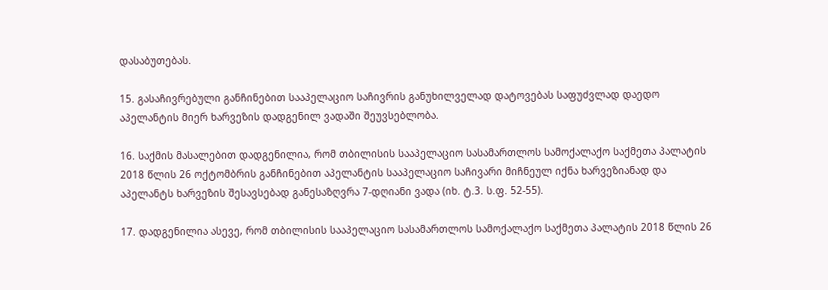დასაბუთებას.

15. გასაჩივრებული განჩინებით სააპელაციო საჩივრის განუხილველად დატოვებას საფუძვლად დაედო აპელანტის მიერ ხარვეზის დადგენილ ვადაში შეუვსებლობა.

16. საქმის მასალებით დადგენილია, რომ თბილისის სააპელაციო სასამართლოს სამოქალაქო საქმეთა პალატის 2018 წლის 26 ოქტომბრის განჩინებით აპელანტის სააპელაციო საჩივარი მიჩნეულ იქნა ხარვეზიანად და აპელანტს ხარვეზის შესავსებად განესაზღვრა 7-დღიანი ვადა (იხ. ტ.3. ს.ფ. 52-55).

17. დადგენილია ასევე, რომ თბილისის სააპელაციო სასამართლოს სამოქალაქო საქმეთა პალატის 2018 წლის 26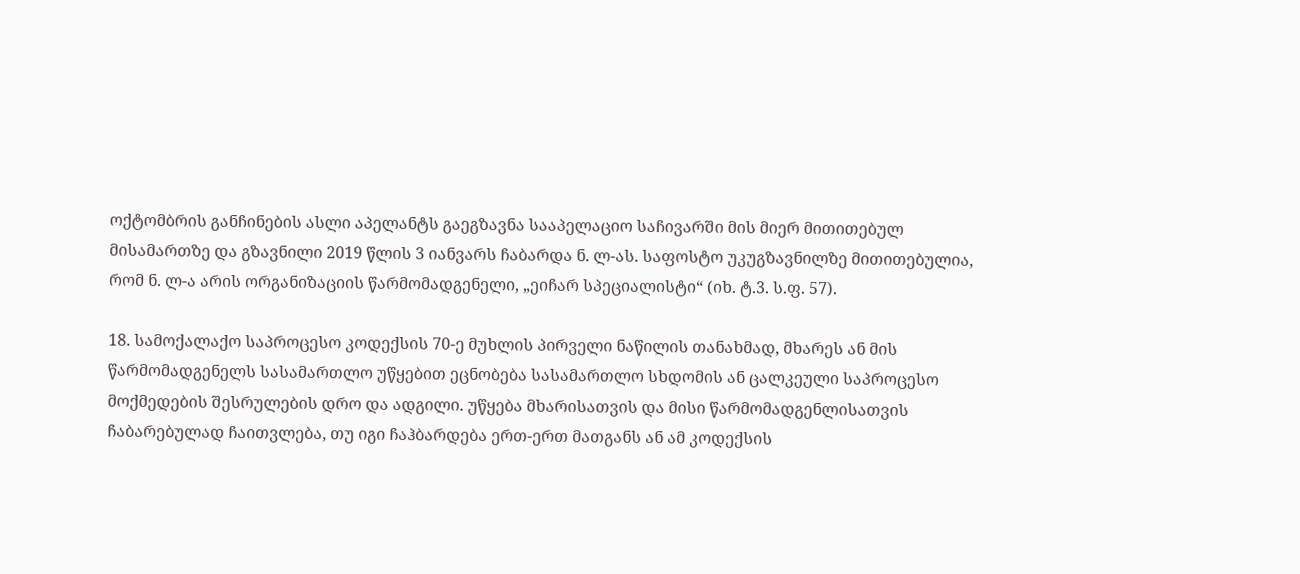ოქტომბრის განჩინების ასლი აპელანტს გაეგზავნა სააპელაციო საჩივარში მის მიერ მითითებულ მისამართზე და გზავნილი 2019 წლის 3 იანვარს ჩაბარდა ნ. ლ-ას. საფოსტო უკუგზავნილზე მითითებულია, რომ ნ. ლ-ა არის ორგანიზაციის წარმომადგენელი, „ეიჩარ სპეციალისტი“ (იხ. ტ.3. ს.ფ. 57).

18. სამოქალაქო საპროცესო კოდექსის 70-ე მუხლის პირველი ნაწილის თანახმად, მხარეს ან მის წარმომადგენელს სასამართლო უწყებით ეცნობება სასამართლო სხდომის ან ცალკეული საპროცესო მოქმედების შესრულების დრო და ადგილი. უწყება მხარისათვის და მისი წარმომადგენლისათვის ჩაბარებულად ჩაითვლება, თუ იგი ჩაჰბარდება ერთ-ერთ მათგანს ან ამ კოდექსის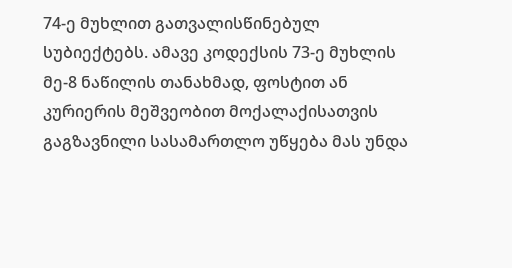74-ე მუხლით გათვალისწინებულ სუბიექტებს. ამავე კოდექსის 73-ე მუხლის მე-8 ნაწილის თანახმად, ფოსტით ან კურიერის მეშვეობით მოქალაქისათვის გაგზავნილი სასამართლო უწყება მას უნდა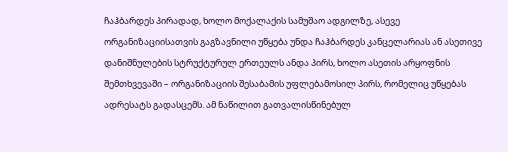ჩაჰბარდეს პირადად, ხოლო მოქალაქის სამუშაო ადგილზე, ასევე ორგანიზაციისათვის გაგზავნილი უწყება უნდა ჩაჰბარდეს კანცელარიას ან ასეთივე დანიშნულების სტრუქტურულ ერთეულს ანდა პირს, ხოლო ასეთის არყოფნის შემთხვევაში – ორგანიზაციის შესაბამის უფლებამოსილ პირს, რომელიც უწყებას ადრესატს გადასცემს. ამ ნაწილით გათვალისწინებულ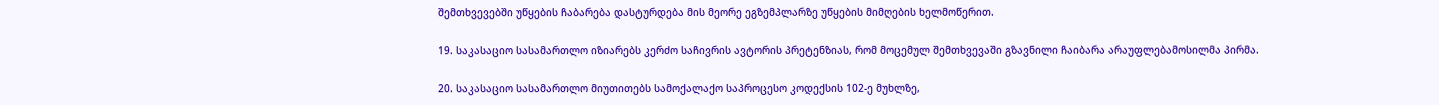შემთხვევებში უწყების ჩაბარება დასტურდება მის მეორე ეგზემპლარზე უწყების მიმღების ხელმოწერით.

19. საკასაციო სასამართლო იზიარებს კერძო საჩივრის ავტორის პრეტენზიას, რომ მოცემულ შემთხვევაში გზავნილი ჩაიბარა არაუფლებამოსილმა პირმა.

20. საკასაციო სასამართლო მიუთითებს სამოქალაქო საპროცესო კოდექსის 102-ე მუხლზე,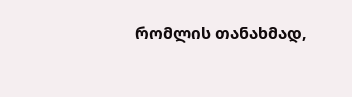რომლის თანახმად,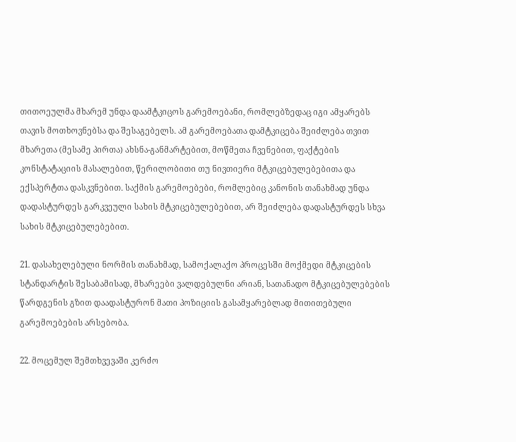თითოეულმა მხარემ უნდა დაამტკიცოს გარემოებანი, რომლებზედაც იგი ამყარებს თავის მოთხოვნებსა და შესაგებელს. ამ გარემოებათა დამტკიცება შეიძლება თვით მხარეთა (მესამე პირთა) ახსნა-განმარტებით, მოწმეთა ჩვენებით, ფაქტების კონსტატაციის მასალებით, წერილობითი თუ ნივთიერი მტკიცებულებებითა და ექსპერტთა დასკვნებით. საქმის გარემოებები, რომლებიც კანონის თანახმად უნდა დადასტურდეს გარკვეული სახის მტკიცებულებებით, არ შეიძლება დადასტურდეს სხვა სახის მტკიცებულებებით.

21. დასახელებული ნორმის თანახმად, სამოქალაქო პროცესში მოქმედი მტკიცების სტანდარტის შესაბამისად, მხარეები ვალდებულნი არიან, სათანადო მტკიცებულებების წარდგენის გზით დაადასტურონ მათი პოზიციის გასამყარებლად მითითებული გარემოებების არსებობა.

22. მოცემულ შემთხვევაში კერძო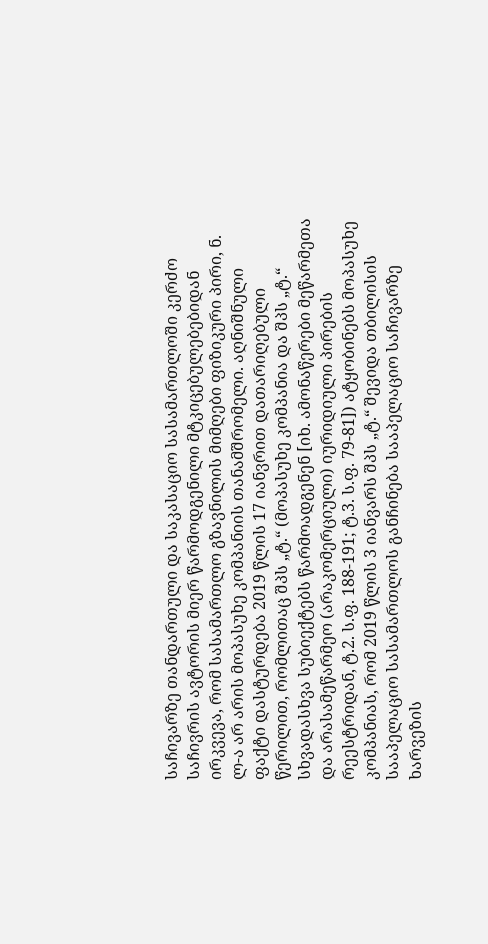საჩივარზე თანდართული და საკასაციო სასამართლოში კერძო საჩივრის ავტორის მიერ წარმოდგენილი მტკიცებულებებიდან ირკვევა, რომ სასამართლო გზავნილის მიმღები ფიზიკური პირი, ნ. ლ-ა არ არის მოპასუხე კომპანიის თანამშრომელი. აღნიშნული ფაქტი დასტურდება 2019 წლის 17 იანვრით დათარიღებული წერილით, რომლითაც შპს „ტ.“ (მოპასუხე კომპანია და შპს „ტ.“ სხვადასხვა სუბიექტებს წარმოადგენენ [იხ. ამონაწერები მეწარმეთა და არასამეწარმეო (არაკომერციული) იურიდიული პირების რეესტრიდან, ტ.2. ს.ფ. 188-191; ტ.3. ს.ფ. 79-81]) ატყობინებს მოპასუხე კომპანიას, რომ 2019 წლის 3 იანვარს შპს „ტ.“ შევიდა თბილისის სააპელაციო სასამართლოს განჩინება სააპელაციო საჩივარზე ხარვეზის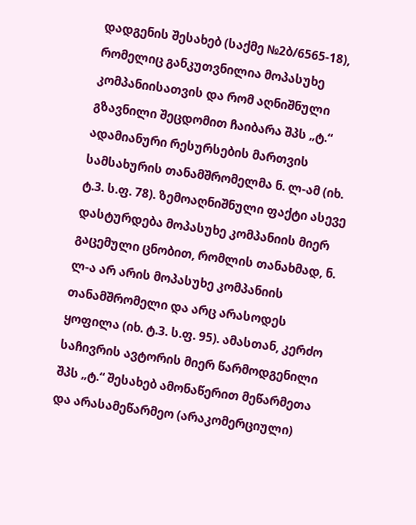დადგენის შესახებ (საქმე №2ბ/6565-18), რომელიც განკუთვნილია მოპასუხე კომპანიისათვის და რომ აღნიშნული გზავნილი შეცდომით ჩაიბარა შპს „ტ.“ ადამიანური რესურსების მართვის სამსახურის თანამშრომელმა ნ. ლ-ამ (იხ. ტ.3. ს.ფ. 78). ზემოაღნიშნული ფაქტი ასევე დასტურდება მოპასუხე კომპანიის მიერ გაცემული ცნობით, რომლის თანახმად, ნ. ლ-ა არ არის მოპასუხე კომპანიის თანამშრომელი და არც არასოდეს ყოფილა (იხ. ტ.3. ს.ფ. 95). ამასთან, კერძო საჩივრის ავტორის მიერ წარმოდგენილი შპს „ტ.“ შესახებ ამონაწერით მეწარმეთა და არასამეწარმეო (არაკომერციული)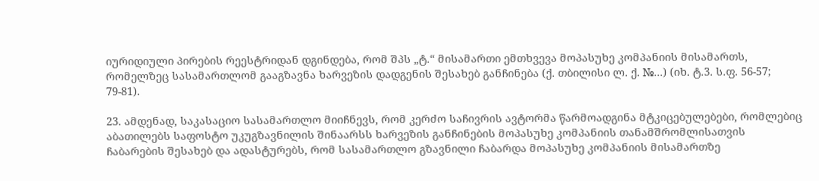იურიდიული პირების რეესტრიდან დგინდება, რომ შპს „ტ.“ მისამართი ემთხვევა მოპასუხე კომპანიის მისამართს, რომელზეც სასამართლომ გააგზავნა ხარვეზის დადგენის შესახებ განჩინება (ქ. თბილისი ლ. ქ. №...) (იხ. ტ.3. ს.ფ. 56-57; 79-81).

23. ამდენად, საკასაციო სასამართლო მიიჩნევს, რომ კერძო საჩივრის ავტორმა წარმოადგინა მტკიცებულებები, რომლებიც აბათილებს საფოსტო უკუგზავნილის შინაარსს ხარვეზის განჩინების მოპასუხე კომპანიის თანამშრომლისათვის ჩაბარების შესახებ და ადასტურებს, რომ სასამართლო გზავნილი ჩაბარდა მოპასუხე კომპანიის მისამართზე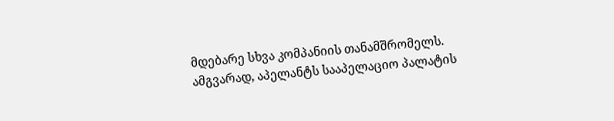მდებარე სხვა კომპანიის თანამშრომელს. ამგვარად, აპელანტს სააპელაციო პალატის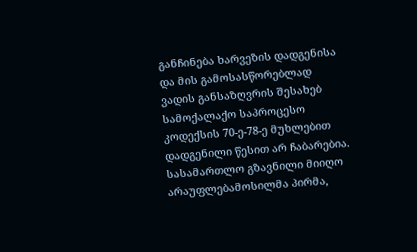განჩინება ხარვეზის დადგენისა და მის გამოსასწორებლად ვადის განსაზღვრის შესახებ სამოქალაქო საპროცესო კოდექსის 70-ე-78-ე მუხლებით დადგენილი წესით არ ჩაბარებია. სასამართლო გზავნილი მიიღო არაუფლებამოსილმა პირმა,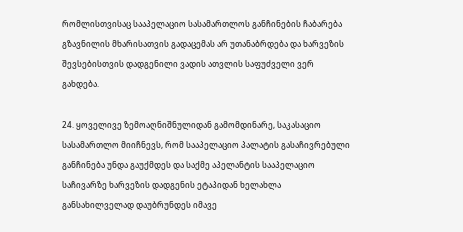რომლისთვისაც სააპელაციო სასამართლოს განჩინების ჩაბარება გზავნილის მხარისათვის გადაცემას არ უთანაბრდება და ხარვეზის შევსებისთვის დადგენილი ვადის ათვლის საფუძველი ვერ გახდება.

24. ყოველივე ზემოაღნიშნულიდან გამომდინარე, საკასაციო სასამართლო მიიჩნევს, რომ სააპელაციო პალატის გასაჩივრებული განჩინება უნდა გაუქმდეს და საქმე აპელანტის სააპელაციო საჩივარზე ხარვეზის დადგენის ეტაპიდან ხელახლა განსახილველად დაუბრუნდეს იმავე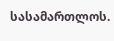სასამართლოს.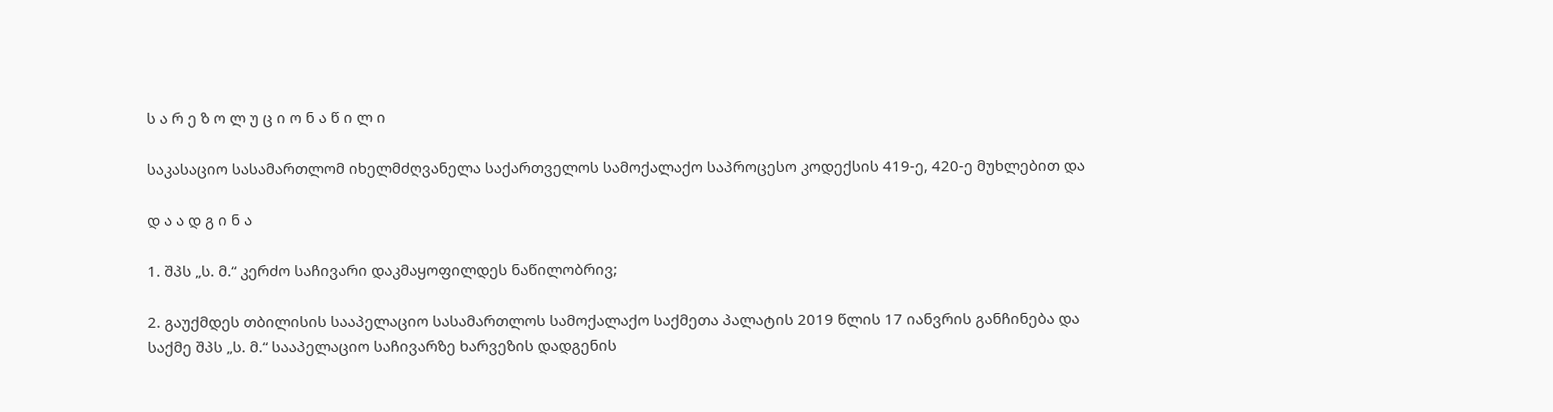ს ა რ ე ზ ო ლ უ ც ი ო ნ ა წ ი ლ ი

საკასაციო სასამართლომ იხელმძღვანელა საქართველოს სამოქალაქო საპროცესო კოდექსის 419-ე, 420-ე მუხლებით და

დ ა ა დ გ ი ნ ა

1. შპს „ს. მ.“ კერძო საჩივარი დაკმაყოფილდეს ნაწილობრივ;

2. გაუქმდეს თბილისის სააპელაციო სასამართლოს სამოქალაქო საქმეთა პალატის 2019 წლის 17 იანვრის განჩინება და საქმე შპს „ს. მ.“ სააპელაციო საჩივარზე ხარვეზის დადგენის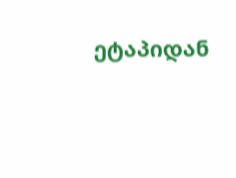ეტაპიდან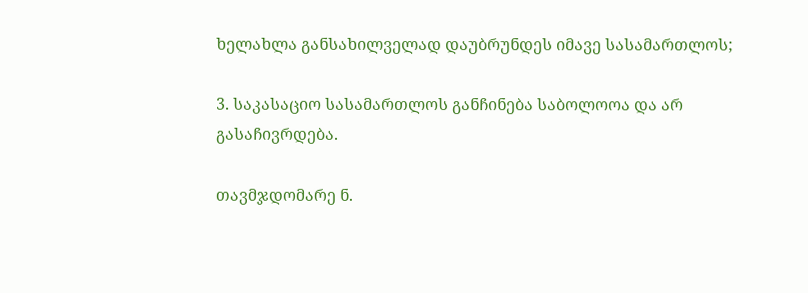ხელახლა განსახილველად დაუბრუნდეს იმავე სასამართლოს;

3. საკასაციო სასამართლოს განჩინება საბოლოოა და არ გასაჩივრდება.

თავმჯდომარე ნ.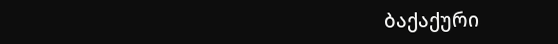ბაქაქური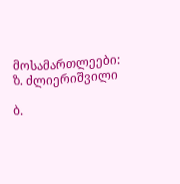მოსამართლეები: ზ. ძლიერიშვილი

ბ.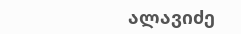ალავიძე